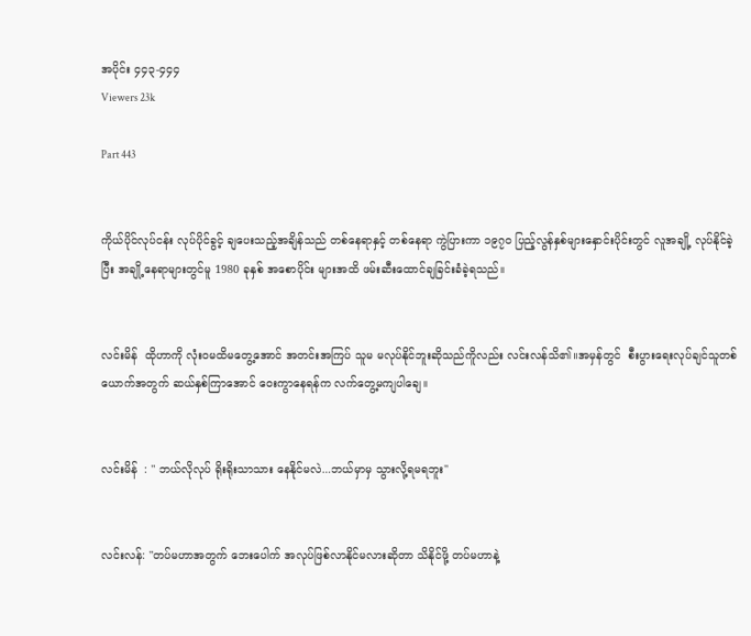အပိုင်း ၄၄၃-၄၄၄
Viewers 23k

Part 443


ကိုယ်ပိုင်လုပ်ငန်း လုပ်ပိုင်ခွင့် ချပေးသည့်အချိန်သည် တစ်နေရာနှင့် တစ်နေရာ ကွဲပြားကာ ၁၉၇၀ ပြည့်လွန်နှစ်များနှောင်းပိုင်းတွင် လူအချို့ လုပ်နိုင်ခဲ့ပြီး အချို့နေရာများတွင်မူ 1980 ခုနှစ် အစောပိုင်း များအထိ ဖမ်းဆီးထောင်ချခြင်းခံခဲ့ရသည်။


လင်းမိန်  ထိုဟာကို လုံးဝမထိမတွေ့အောင် အတင်းအကြပ် သူမ မလုပ်နိုင်ဘူးဆိုသည်ကိူလည်း လင်းလန်သိ၏။အမှန်တွင်  စီးပွားရေးလုပ်ချင်သူတစ်ယောက်အတွက် ဆယ်နှစ်ကြာအောင် ဝေးကွာနေရန်က လက်တွေ့မကျပါချေ။


လင်းမိန်  : " ဘယ်လိုလုပ် ရိုးရိုးသာသား နေနိုင်မလဲ...ဘယ်မှာမှ သွားလို့ရမရဘူး"


လင်းလန်: "တပ်မဟာအတွက် ဘေးပေါက် အလုပ်ဖြစ်လာနိုင်မလားဆိုတာ သိနိုင်ဖို့ တပ်မဟာနဲ့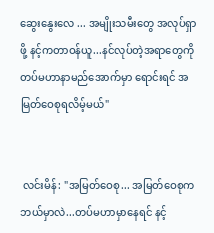ဆွေးနွေးလေ ... အမျိုးသမီးတွေ အလုပ်ရှာဖို့ နင့်ကတာဝန်ယူ...နင်လုပ်တဲ့အရာတွေကို တပ်မဟာနာမည်အောက်မှာ ရောင်းရင် အမြတ်ဝေစုရလိမ့်မယ်"


 လင်းမိန်: "အမြတ်ဝေစု... အမြတ်ဝေစုက ဘယ်မှာလဲ...တပ်မဟာမှာနေရင် နင့်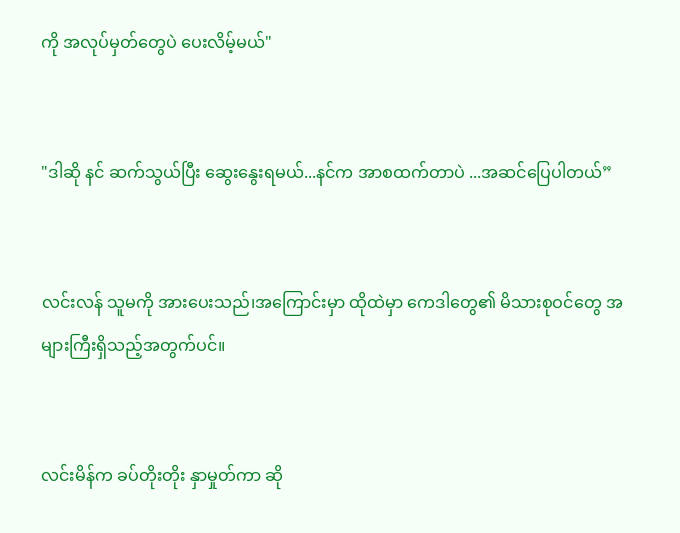ကို အလုပ်မှတ်တွေပဲ ပေးလိမ့်မယ်"


"ဒါဆို နင် ဆက်သွယ်ပြီး ဆွေးနွေးရမယ်...နင်က အာစထက်တာပဲ ...အဆင်ပြေပါတယ်”


လင်းလန် သူမကို အားပေးသည်၊အကြောင်းမှာ ထိုထဲမှာ ကေဒါတွေ၏ မိသားစုဝင်တွေ အများကြီးရှိသည့်အတွက်ပင်။


လင်းမိန်က ခပ်တိုးတိုး နှာမှုတ်ကာ ဆို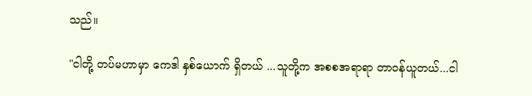သည်။

"ငါတို့ တပ်မဟာမှာ ကေဒါ နှစ်ယောက် ရှိတယ် ...သူတို့က အစစအရာရာ တာဝန်ယူတယ်...ငါ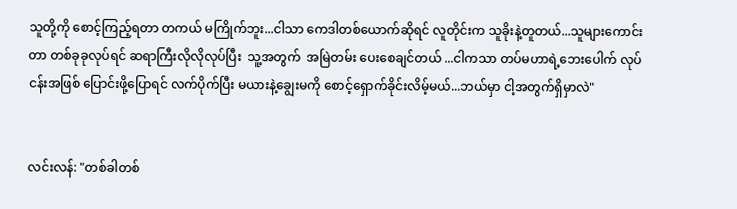သူတို့ကို စောင့်ကြည့်ရတာ တကယ် မကြိုက်ဘူး...ငါသာ ကေဒါတစ်ယောက်ဆိုရင် လူတိုင်းက သူခိုးနဲ့တူတယ်...သူများကောင်းတာ တစ်ခုခုလုပ်ရင် ဆရာကြီးလိုလိုလုပ်ပြီး  သူ့အတွက်  အမြဲတမ်း ပေးစေချင်တယ် ...ငါကသာ တပ်မဟာရဲ့ဘေးပေါက် လုပ်ငန်းအဖြစ် ပြောင်းဖို့ပြောရင် လက်ပိုက်ပြီး မယားနဲ့ချွေးမကို စောင့်ရှောက်ခိုင်းလိမ့်မယ်...ဘယ်မှာ ငါ့အတွက်ရှိမှာလဲ"


လင်းလန်: "တစ်ခါတစ်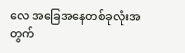လေ အခြေအနေတစ်ခုလုံးအတွက်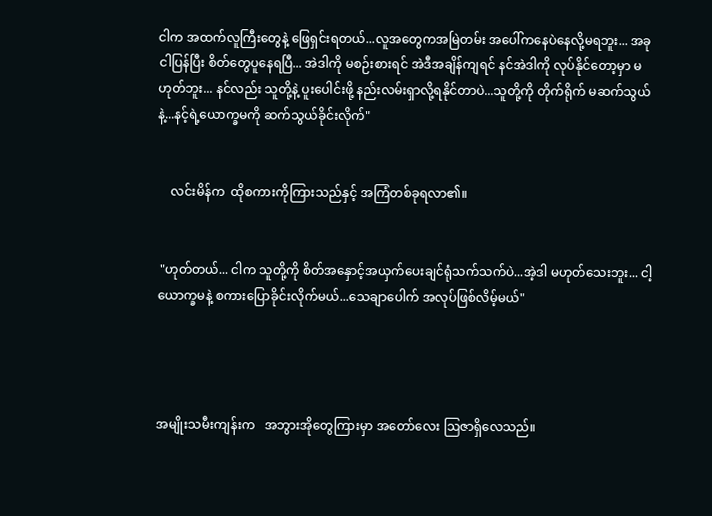ငါက အထက်လူကြီးတွေနဲ့ ဖြေရှင်းရတယ်...လူအတွေကအမြဲတမ်း အပေါ်ကနေပဲနေလို့မရဘူး... အခု ငါပြန်ပြီး စိတ်တွေပူနေရပြီ... အဲဒါကို မစဉ်းစားရင် အဲဒီအချိန်ကျရင် နင်အဲဒါကို လုပ်နိုင်တော့မှာ မဟုတ်ဘူး... နင်လည်း သူတို့နဲ့ ပူးပေါင်းဖို့ နည်းလမ်းရှာလို့ရနိုင်တာပဲ...သူတို့ကို တိုက်ရိုက် မဆက်သွယ်နဲ့...နင့်ရဲ့ယောက္ခမကို ဆက်သွယ်ခိုင်းလိုက်"


    လင်းမိန်က  ထိုစကားကိုကြားသည်နှင့် အကြံတစ်ခုရလာ၏။


 "ဟုတ်တယ်... ငါက သူတို့ကို စိတ်အနှောင့်အယှက်ပေးချင်ရုံသက်သက်ပဲ...အဲ့ဒါ မဟုတ်သေးဘူး... ငါ့ယောက္ခမနဲ့ စကားပြောခိုင်းလိုက်မယ်...သေချာပေါက် အလုပ်ဖြစ်လိမ့်မယ်"




အမျိုးသမီးကျန်းက   အဘွားအိုတွေကြားမှာ အတော်လေး ဩဇာရှိလေသည်။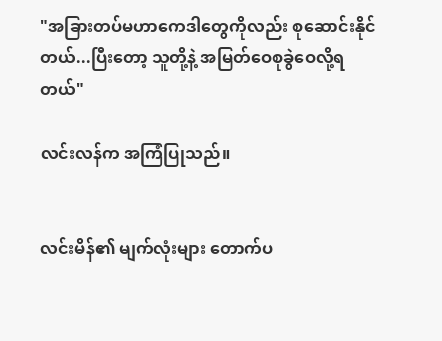"အခြားတပ်မဟာကေဒါတွေကိုလည်း စုဆောင်းနိုင်တယ်...ပြီးတော့ သူတို့နဲ့ အမြတ်ဝေစုခွဲဝေလို့ရတယ်"

လင်းလန်က အကြံပြုသည်။


လင်းမိန်၏ မျက်လုံးများ တောက်ပ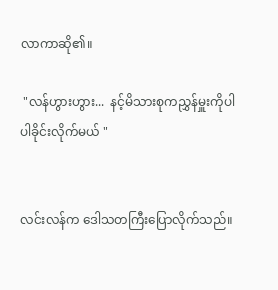လာကာဆို၏။

 "လန်ဟွားဟွား...  နင့်မိသားစုကညွှန်မှူးကိုပါ ပါခိုင်းလိုက်မယ် "


လင်းလန်က ဒေါသတကြီးပြောလိုက်သည်။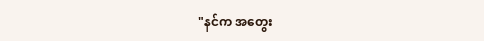"နင်က အတွေး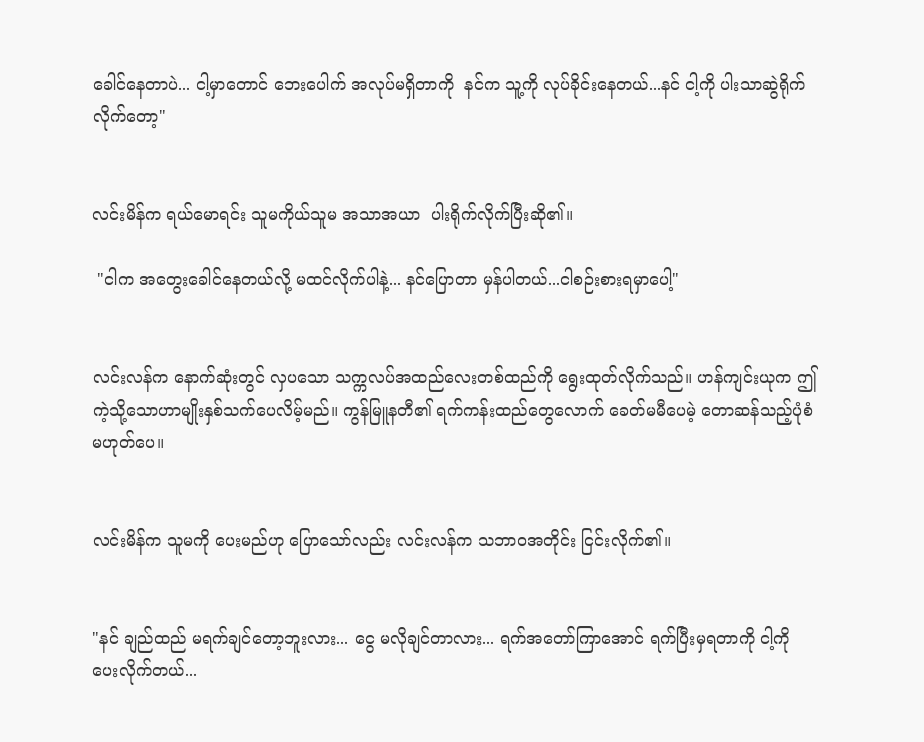ခေါင်နေတာပဲ... ငါ့မှာတောင် ဘေးပေါက် အလုပ်မရှိတာကို  နင်က သူ့ကို လုပ်ခိုင်းနေတယ်...နင် ငါ့ကို ပါးသာဆွဲရိုက်လိုက်တော့"


လင်းမိန်က ရယ်မောရင်း သူမကိုယ်သူမ အသာအယာ  ပါးရိုက်လိုက်ပြီးဆို၏။

 "ငါက အတွေးခေါင်နေတယ်လို့ မထင်လိုက်ပါနဲ့... နင်ပြောတာ မှန်ပါတယ်...ငါစဉ်းစားရမှာပေါ့"


လင်းလန်က နောက်ဆုံးတွင် လှပသော သက္ကလပ်အထည်လေးတစ်ထည်ကို ရွေးထုတ်လိုက်သည်။ ဟန်ကျင်းယုက ဤကဲ့သို့သောဟာမျိုးနှစ်သက်ပေလိမ့်မည်။ ကွန်မြူနတီ၏ ရက်ကန်းထည်တွေလောက် ခေတ်မမီပေမဲ့ တောဆန်သည့်ပုံစံမဟုတ်ပေ။


လင်းမိန်က သူမကို ပေးမည်ဟု ပြောသော်လည်း လင်းလန်က သဘာဝအတိုင်း ငြင်းလိုက်၏။


"နင် ချည်ထည် မရက်ချင်တော့ဘူးလား... ငွေ မလိုချင်တာလား... ရက်အတော်ကြာအောင် ရက်ပြီးမှရတာကို ငါ့ကို ပေးလိုက်တယ်...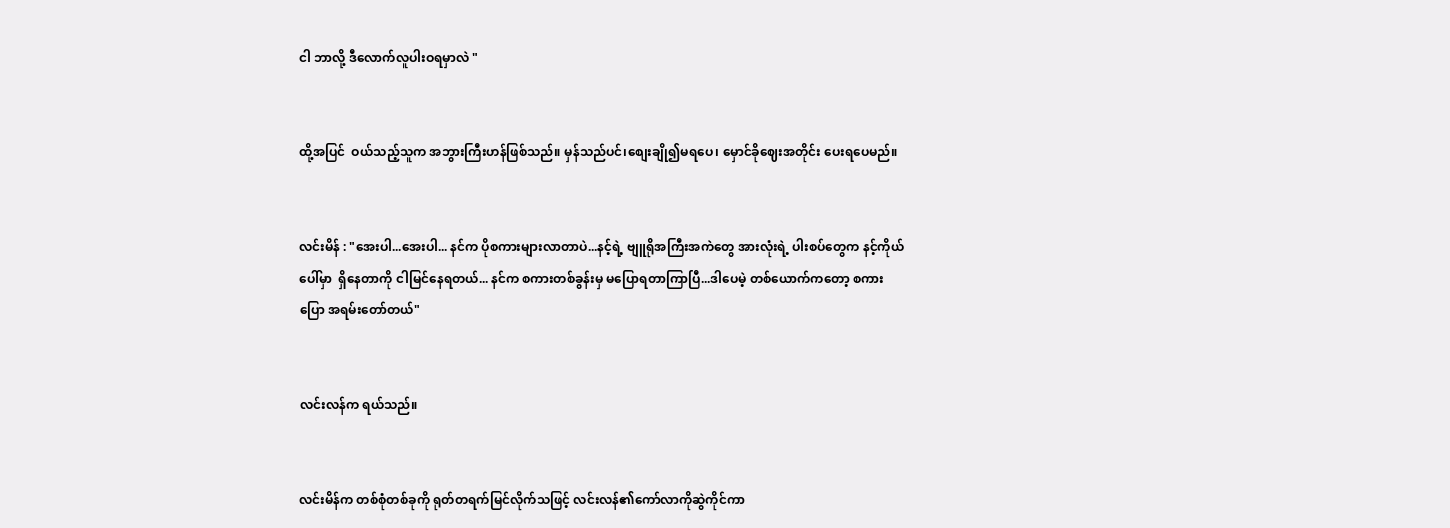ငါ ဘာလို့ ဒီလောက်လူပါးဝရမှာလဲ "


ထို့အပြင်  ဝယ်သည့်သူက အဘွားကြီးဟန်ဖြစ်သည်။ မှန်သည်ပင်၊စျေးချို၍မရပေ၊ မှောင်ခိုဈေးအတိုင်း ပေးရပေမည်။


လင်းမိန် : "အေးပါ...အေးပါ... နင်က ပိုစကားများလာတာပဲ...နင့်ရဲ့ ဗျူရိုအကြီးအကဲတွေ အားလုံးရဲ့ ပါးစပ်တွေက နင့်ကိုယ်ပေါ်မှာ  ရှိနေတာကို ငါမြင်နေရတယ်... နင်က စကားတစ်ခွန်းမှ မပြောရတာကြာပြီ...ဒါပေမဲ့ တစ်ယောက်ကတော့ စကားပြော အရမ်းတော်တယ်"


လင်းလန်က ရယ်သည်။


လင်းမိန်က တစ်စုံတစ်ခုကို ရုတ်တရက်မြင်လိုက်သဖြင့် လင်းလန်၏ကော်လာကိုဆွဲကိုင်ကာ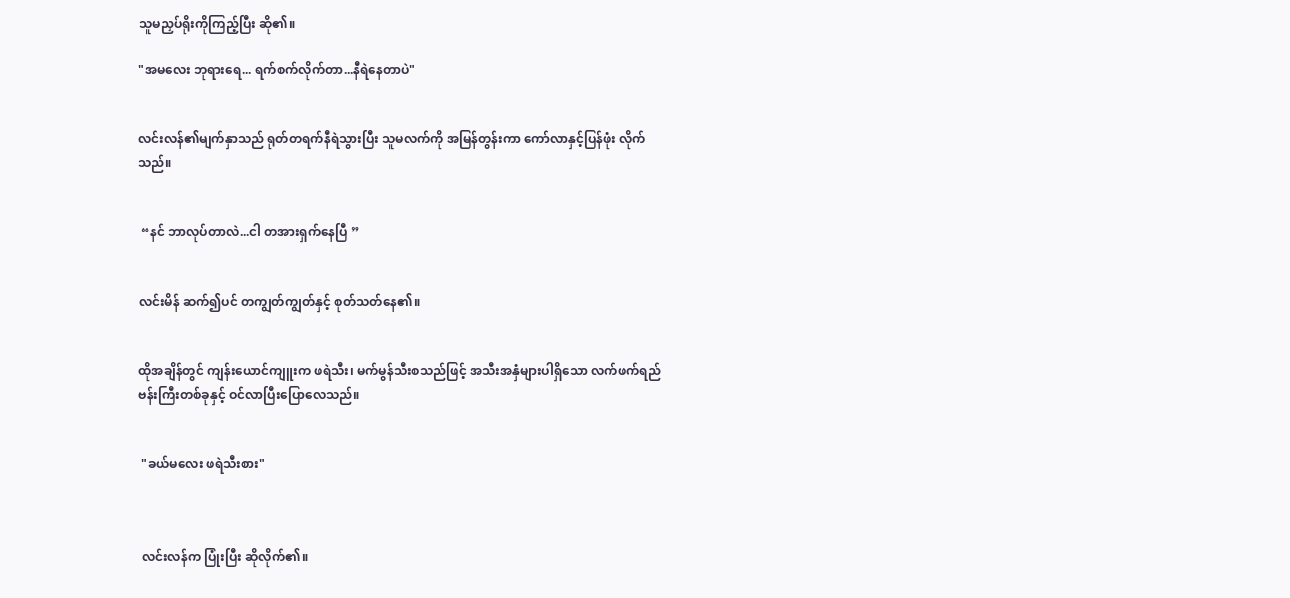သူမညှပ်ရိုးကိုကြည့်ပြီး ဆို၏။

"အမလေး ဘုရားရေ... ရက်စက်လိုက်တာ...နီရဲနေတာပဲ"


လင်းလန်၏မျက်နှာသည် ရုတ်တရက်နီရဲသွားပြီး သူမလက်ကို အမြန်တွန်းကာ ကော်လာနှင့်ပြန်ဖုံး လိုက်သည်။


 “နင် ဘာလုပ်တာလဲ...ငါ တအားရှက်နေပြီ ”


လင်းမိန် ဆက်၍ပင် တကျွတ်ကျွတ်နှင့် စုတ်သတ်နေ၏။


ထိုအချိန်တွင် ကျန်းယောင်ကျူးက ဖရဲသီး၊ မက်မွန်သီးစသည်ဖြင့် အသီးအနှံများပါရှိသော လက်ဖက်ရည်ဗန်းကြီးတစ်ခုနှင့် ဝင်လာပြီးပြောလေသည်။


 "ခယ်မလေး ဖရဲသီးစား"



 လင်းလန်က ပြုံးပြီး ဆိုလိုက်၏။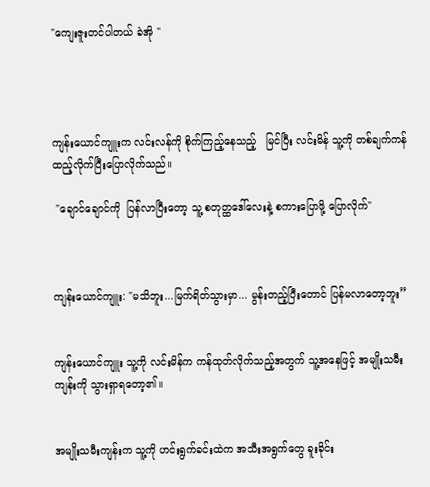"ကျေးဇူးတင်ပါတယ် ခဲအို "




ကျန်းယောင်ကျူးက လင်းလန်ကို စိုက်ကြည့်နေသည့်   မြင်ပြီး လင်းမိန် သူ့ကို တစ်ချက်ကန်ထည့်လိုက်ပြီးပြောလိုက်သည်။

 "ချောင်ချောင်ကို  ပြန်လာပြီးတော့ သူ့ စတုတ္ထဒေါ်လေးနဲ့ စကားပြောဖို့ ပြောလိုက်"



ကျန်းယောင်ကျူး: "မသိဘူး...မြက်ရိတ်သွားမှာ... မွန်းတည့်ပြီးတောင် ပြန်မလာတော့ဘူး”


ကျန်းယောင်ကျူး သူ့ကို လင်းမိန်က ကန်ထုတ်လိုက်သည့်အတွက် သူ့အနေဖြင့် အမျိုးသမီးကျန်းကို သွားရှာရတော့၏။


အမျိုးသမီးကျန်းက သူ့ကို ဟင်းရွက်ခင်းထဲက အသီးအရွက်တွေ ခူးခိုင်း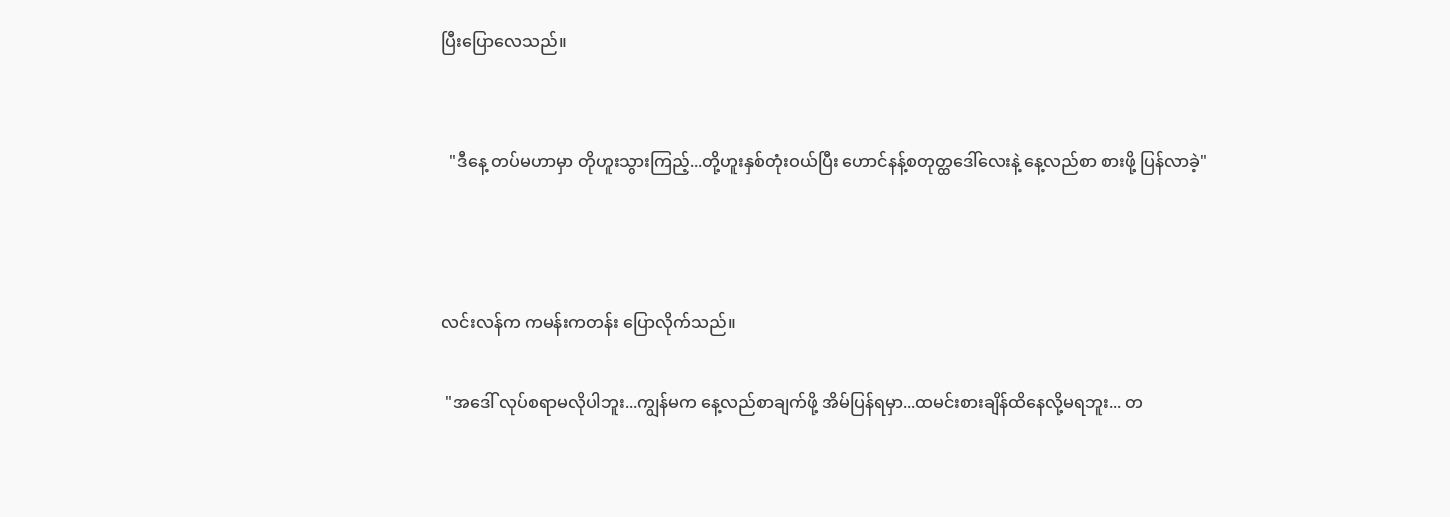ပြီးပြောလေသည်။


  "ဒီနေ့ တပ်မဟာမှာ တိုဟူးသွားကြည့်...တို့ဟူးနှစ်တုံးဝယ်ပြီး ဟောင်နန့်စတုတ္ထဒေါ်လေးနဲ့ နေ့လည်စာ စားဖို့ ပြန်လာခဲ့"



လင်းလန်က ကမန်းကတန်း ပြောလိုက်သည်။

 "အဒေါ် လုပ်စရာမလိုပါဘူး...ကျွန်မက နေ့လည်စာချက်ဖို့ အိမ်ပြန်ရမှာ...ထမင်းစားချိန်ထိနေလို့မရဘူး... တ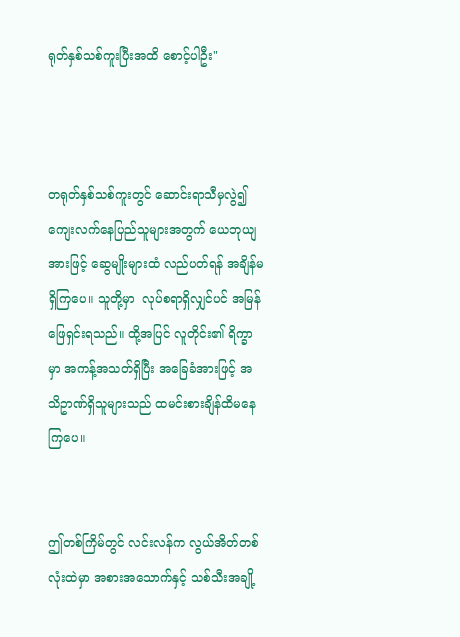ရုတ်နှစ်သစ်ကူးပြီးအထိ စောင့်ပါဦး"



တရုတ်နှစ်သစ်ကူးတွင် ဆောင်းရာသီမှလွဲ၍ ကျေးလက်နေပြည်သူများအတွက် ယေဘုယျအားဖြင့် ဆွေမျိုးများထံ လည်ပတ်ရန် အချိန်မရှိကြပေ။ သူတို့မှာ  လုပ်စရာရှိလျှင်ပင် အမြန်ဖြေရှင်းရသည်။ ထို့အပြင် လူတိုင်း၏ ရိက္ခာမှာ အကန့်အသတ်ရှိပြီး အခြေခံအားဖြင့် အသိဥာဏ်ရှိသူများသည် ထမင်းစားချိန်ထိမနေကြပေ။


ဤတစ်ကြိမ်တွင် လင်းလန်က လွယ်အိတ်တစ်လုံးထဲမှာ အစားအသောက်နှင့် သစ်သီးအချို့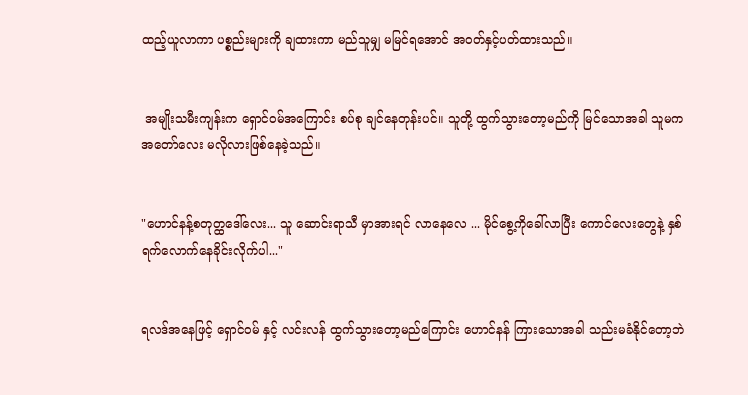ထည့်ယူလာကာ ပစ္စည်းများကို ချထားကာ မည်သူမျှ မမြင်ရအောင် အဝတ်နှင့်ပတ်ထားသည်။


 အမျိုးသမီးကျန်းက ရှောင်ဝမ်အကြောင်း စပ်စု ချင်နေတုန်းပင်။ သူတို့ ထွက်သွားတော့မည်ကို မြင်သောအခါ သူမက  အတော်လေး မလိုလားဖြစ်နေခဲ့သည်။


"ဟောင်နန့်စတုတ္ထဒေါ်လေး... သူ ဆောင်းရာသီ မှာအားရင် လာနေလေ ... မိုင်စွေ့ကိုခေါ်လာပြီး ကောင်လေးတွေနဲ့ နှစ်ရက်လောက်နေခိုင်းလိုက်ပါ..."


ရလဒ်အနေဖြင့် ရှောင်ဝမ် နှင့် လင်းလန် ထွက်သွားတော့မည်ကြောင်း ဟောင်နန် ကြားသောအခါ သည်းမခံနိုင်တော့ဘဲ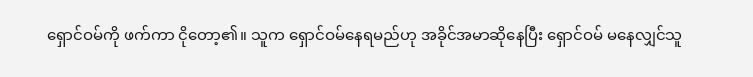ရှောင်ဝမ်ကို ဖက်ကာ ငိုတော့၏။ သူက ရှောင်ဝမ်နေရမည်ဟု အခိုင်အမာဆိုနေပြီး ရှောင်ဝမ် မနေလျှင်သူ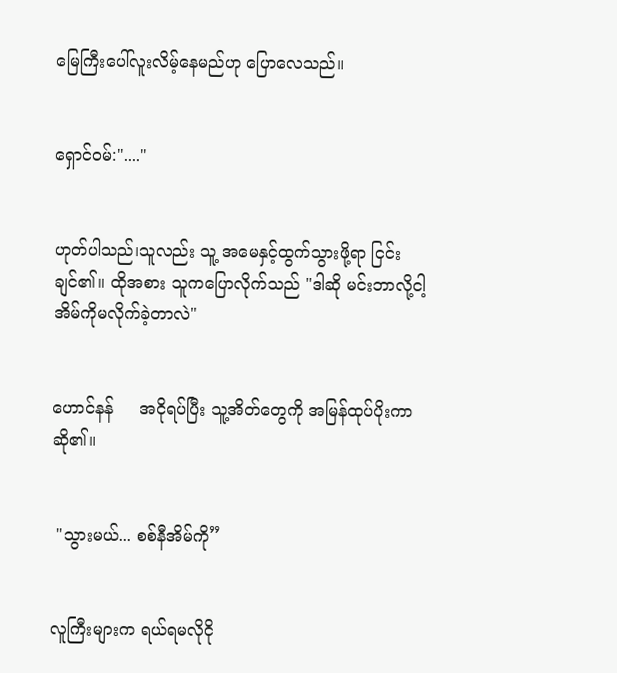မြေကြီးပေါ်လူးလိမ့်နေမည်ဟု ပြောလေသည်။


ရှောင်ဝမ်:"...."


ဟုတ်ပါသည်၊သူလည်း သူ့ အမေနှင့်ထွက်သွားဖို့ရာ ငြင်းချင်၏။ ထိုအစား သူကပြောလိုက်သည် "ဒါဆို မင်းဘာလို့ငါ့အိမ်ကိုမလိုက်ခဲ့တာလဲ"


ဟောင်နန်     အငိုရပ်ပြီး သူ့အိတ်တွေကို အမြန်ထုပ်ပိုးကာဆို၏။


 "သွားမယ်... စစ်နီအိမ်ကို”


လူကြီးများက ရယ်ရမလိုငို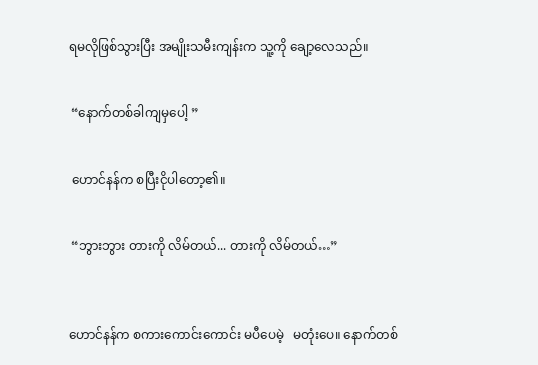ရမလိုဖြစ်သွားပြီး အမျိုးသမီးကျန်းက သူ့ကို ချော့လေသည်။


 “နောက်တစ်ခါကျမှပေါ့ ”


 ဟောင်နန်က စပြီးငိုပါတော့၏။


 “ဘွားဘွား တားကို လိမ်တယ်... တားကို လိမ်တယ်…”



ဟောင်နန်က စကားကောင်းကောင်း မပီပေမဲ့   မတုံးပေ။ နောက်တစ်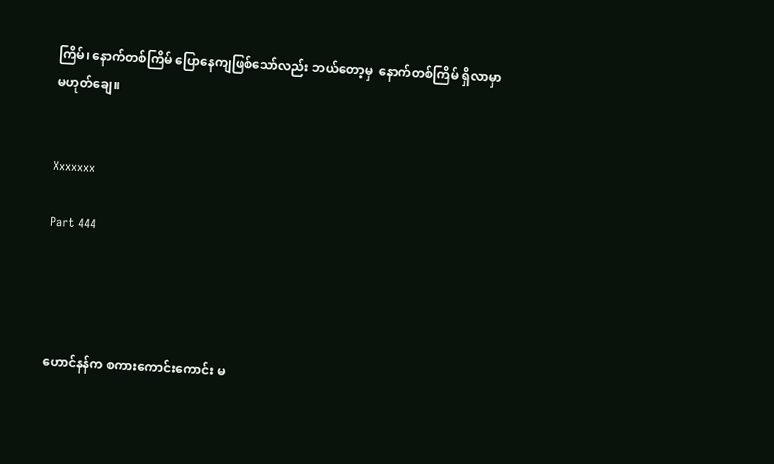ကြိမ်၊ နောက်တစ်ကြိမ် ပြောနေကျဖြစ်သော်လည်း ဘယ်တော့မှ  နောက်တစ်ကြိမ် ရှိလာမှာ မဟုတ်ချေ။


Xxxxxxx

Part 444




ဟောင်နန်က စကားကောင်းကောင်း မ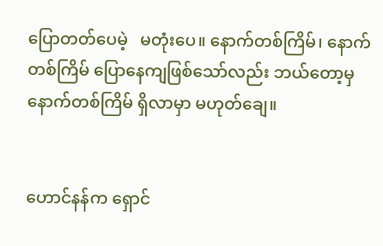ပြောတတ်ပေမဲ့   မတုံးပေ။ နောက်တစ်ကြိမ်၊ နောက်တစ်ကြိမ် ပြောနေကျဖြစ်သော်လည်း ဘယ်တော့မှ  နောက်တစ်ကြိမ် ရှိလာမှာ မဟုတ်ချေ။


ဟောင်နန်က ရှောင်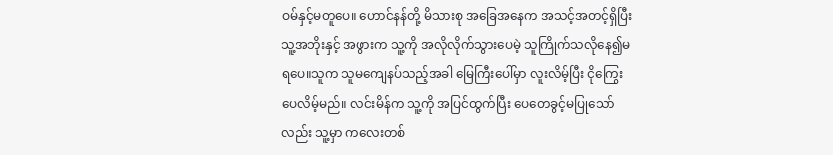ဝမ်နှင့်မတူပေ။ ဟောင်နန်တို့ မိသားစု အခြေအနေက အသင့်အတင့်ရှိပြီး သူ့အဘိုးနှင့် အဖွားက သူ့ကို အလိုလိုက်သွားပေမဲ့ သူကြိုက်သလိုနေ၍မရပေ။သူက သူမကျေနပ်သည့်အခါ မြေကြီးပေါ်မှာ လူးလိမ့်ပြီး ငိုကြွေးပေလိမ့်မည်။ လင်းမိန်က သူ့ကို အပြင်ထွက်ပြီး ပေတေခွင့်မပြုသော်လည်း သူ့မှာ ကလေးတစ်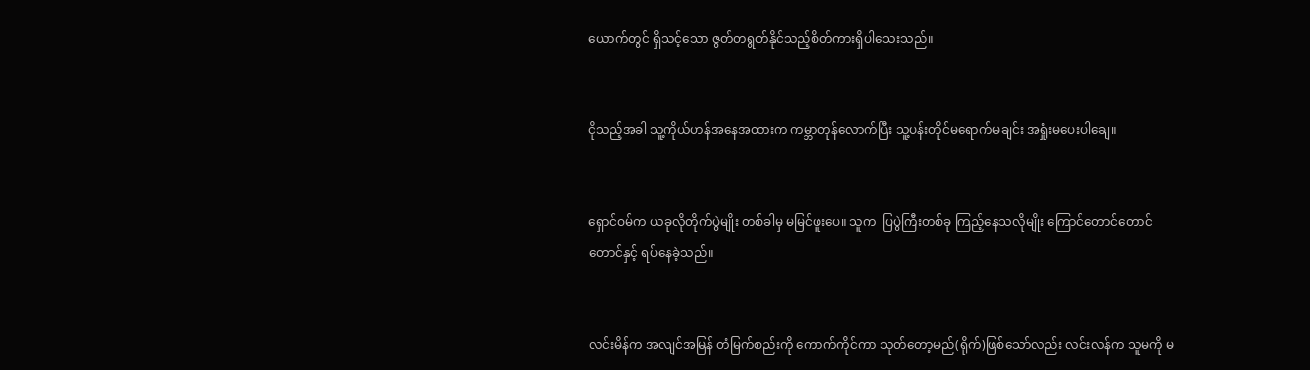ယောက်တွင် ရှိသင့်သော ဇွတ်တရွတ်နိုင်သည့်စိတ်ကားရှိပါသေးသည်။


ငိုသည့်အခါ သူ့ကိုယ်ဟန်အနေအထားက ကမ္ဘာတုန်လောက်ပြီး သူ့ပန်းတိုင်မရောက်မချင်း အရှုံးမပေးပါချေ။


ရှောင်ဝမ်က ယခုလိုတိုက်ပွဲမျိုး တစ်ခါမှ မမြင်ဖူးပေ။ သူက  ပြပွဲကြီးတစ်ခု ကြည့်နေသလိုမျိုး ကြောင်တောင်တောင်တောင်နှင့် ရပ်နေခဲ့သည်။


လင်းမိန်က အလျင်အမြန် တံမြက်စည်းကို ကောက်ကိုင်ကာ သုတ်တော့မည်(ရိုက်)ဖြစ်သော်လည်း လင်းလန်က သူမကို မ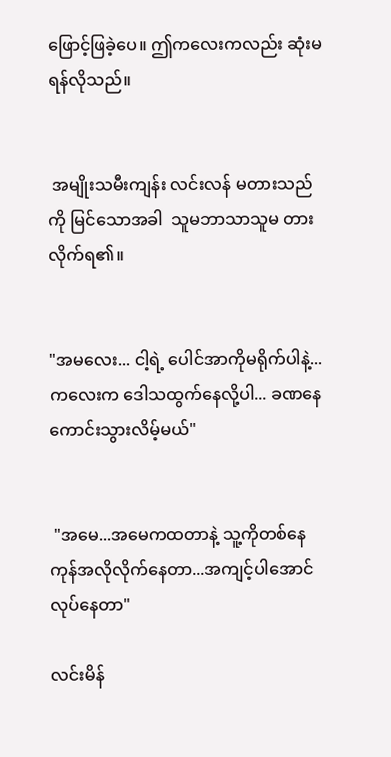ဖြောင့်ဖြခဲ့ပေ။ ဤကလေးကလည်း ဆုံးမရန်လိုသည်။


 အမျိုးသမီးကျန်း လင်းလန် မတားသည်ကို မြင်သောအခါ  သူမဘာသာသူမ တားလိုက်ရ၏။


"အမလေး... ငါ့ရဲ့ ပေါင်အာကိုမရိုက်ပါနဲ့...ကလေးက ဒေါသထွက်နေလို့ပါ... ခဏနေကောင်းသွားလိမ့်မယ်"


 "အမေ...အမေကထတာနဲ့ သူ့ကိုတစ်နေကုန်အလိုလိုက်နေတာ...အကျင့်ပါအောင်လုပ်နေတာ"

လင်းမိန်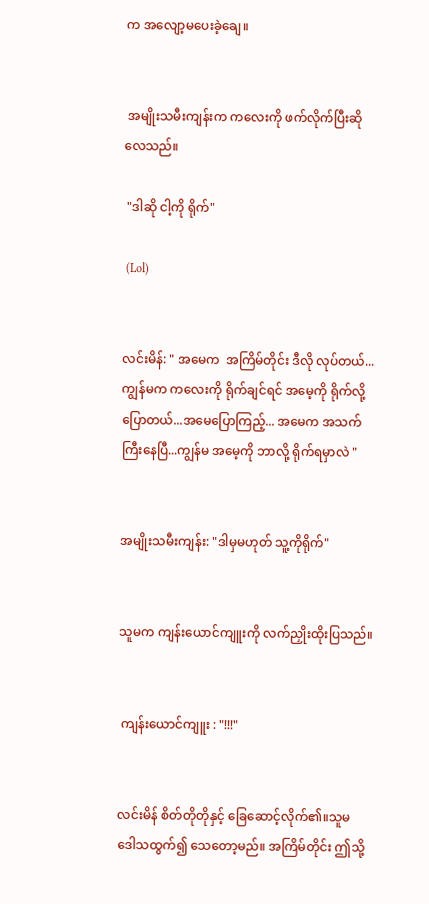က အလျော့မပေးခဲ့ချေ။


 အမျိုးသမီးကျန်းက ကလေးကို ဖက်လိုက်ပြီးဆိုလေသည်။

 "ဒါဆို ငါ့ကို ရိုက်"

 (Lol)


လင်းမိန်: " အမေက  အကြိမ်တိုင်း ဒီလို လုပ်တယ်...ကျွန်မက ကလေးကို ရိုက်ချင်ရင် အမေ့ကို ရိုက်လို့ပြောတယ်...အမေပြောကြည့်... အမေက အသက်ကြီးနေပြီ...ကျွန်မ အမေ့ကို ဘာလို့ ရိုက်ရမှာလဲ "


အမျိုးသမီးကျန်း: "ဒါမှမဟုတ် သူ့ကိုရိုက်"


သူမက ကျန်းယောင်ကျူးကို လက်ညှိုးထိုးပြသည်။


 ကျန်းယောင်ကျူး : "!!!"


လင်းမိန် စိတ်တိုတိုနှင့် ခြေဆောင့်လိုက်၏။သူမ   ဒေါသထွက်၍ သေတော့မည်။ အကြိမ်တိုင်း ဤသို့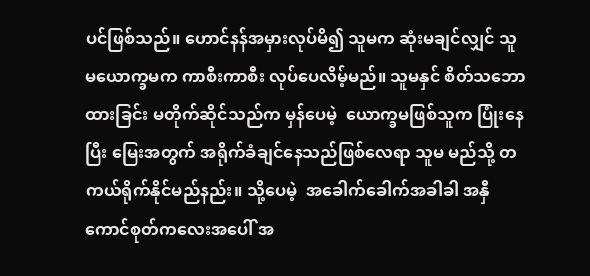ပင်ဖြစ်သည်။ ဟောင်နန်အမှားလုပ်မိ၍ သူမက ဆုံးမချင်လျှင် သူမယောက္ခမက ကာစီးကာစီး လုပ်ပေလိမ့်မည်။ သူမနှင် စိတ်သဘောထားခြင်း မတိုက်ဆိုင်သည်က မှန်ပေမဲ့  ယောက္ခမဖြစ်သူက ပြုံးနေပြီး မြေးအတွက် အရိုက်ခံချင်နေသည်ဖြစ်လေရာ သူမ မည်သို့ တကယ်ရိုက်နိုင်မည်နည်း။ သို့ပေမဲ့  အခေါက်ခေါက်အခါခါ အနှီကောင်စုတ်ကလေးအပေါ် အ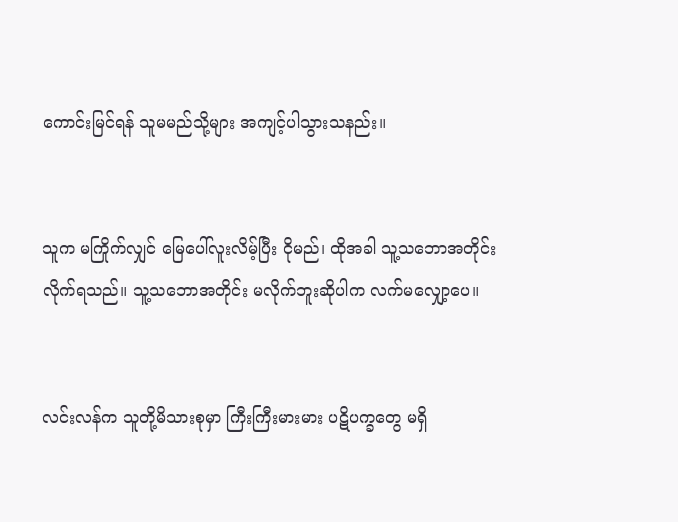ကောင်းမြင်ရန် သူမမည်သို့များ အကျင့်ပါသွားသနည်း။


သူက မကြိုက်လျှင် မြေပေါ်လူးလိမ့်ပြီး ငိုမည်၊ ထိုအခါ သူ့သဘောအတိုင်း လိုက်ရသည်။ သူ့သဘောအတိုင်း မလိုက်ဘူးဆိုပါက လက်မလျှော့ပေ။


လင်းလန်က သူတို့မိသားစုမှာ ကြီးကြီးမားမား ပဋိပက္ခတွေ မရှိ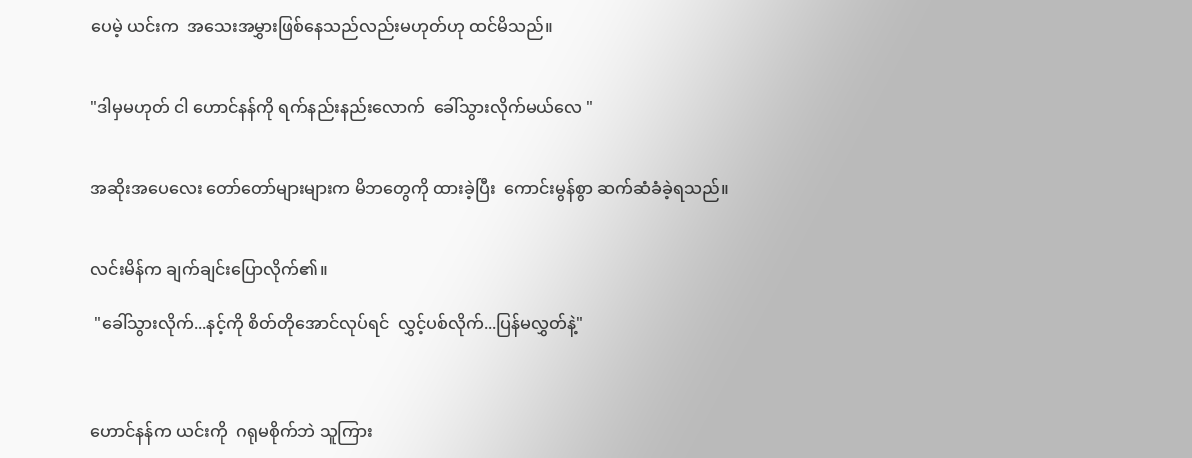ပေမဲ့ ယင်းက  အသေးအမွှားဖြစ်နေသည်လည်းမဟုတ်ဟု ထင်မိသည်။


"ဒါမှမဟုတ် ငါ ဟောင်နန်ကို ရက်နည်းနည်းလောက်  ခေါ်သွားလိုက်မယ်လေ "


အဆိုးအပေလေး တော်တော်များများက မိဘတွေကို ထားခဲ့ပြီး  ကောင်းမွန်စွာ ဆက်ဆံခံခဲ့ရသည်။


လင်းမိန်က ချက်ချင်းပြောလိုက်၏။

 "ခေါ်သွားလိုက်...နင့်ကို စိတ်တိုအောင်လုပ်ရင်  လွှင့်ပစ်လိုက်...ပြန်မလွှတ်နဲ့"



ဟောင်နန်က ယင်းကို  ဂရုမစိုက်ဘဲ သူကြား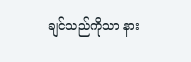ချင်သည်ကိုသာ နား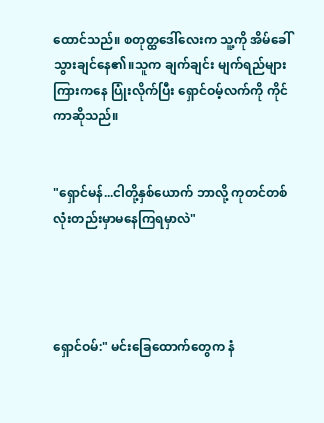ထောင်သည်။ စတုတ္ထဒေါ်လေးက သူ့ကို အိမ်ခေါ်သွားချင်နေ၏။သူက ချက်ချင်း မျက်ရည်များကြားကနေ ပြုံးလိုက်ပြီး ရှောင်ဝမ့်လက်ကို ကိုင်ကာဆိုသည်။


"ရှောင်မန်...ငါတို့နှစ်ယောက် ဘာလို့ ကုတင်တစ်လုံးတည်းမှာမနေကြရမှာလဲ"




ရှောင်ဝမ်:" မင်းခြေထောက်တွေက နံ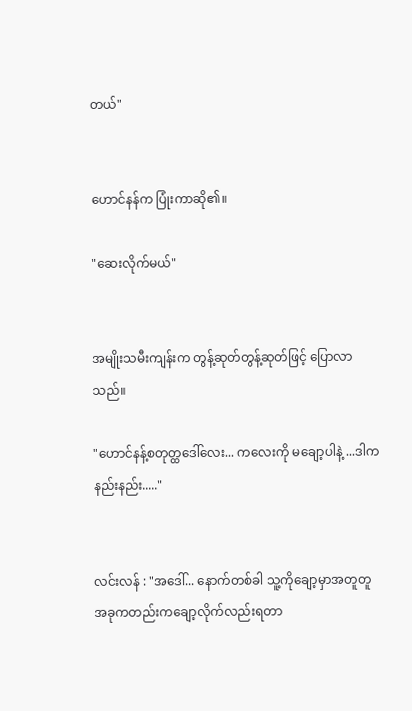တယ်"


ဟောင်နန်က ပြုံးကာဆို၏။

"ဆေးလိုက်မယ်"


အမျိုးသမီးကျန်းက တွန့်ဆုတ်တွန့်ဆုတ်ဖြင့် ပြောလာသည်။

"ဟောင်နန့်စတုတ္ထဒေါ်လေး... ကလေးကို မချော့ပါနဲ့ ...ဒါက နည်းနည်း....."


လင်းလန် : "အဒေါ်... နောက်တစ်ခါ သူ့ကိုချော့မှာအတူတူ  အခုကတည်းကချော့လိုက်လည်းရတာ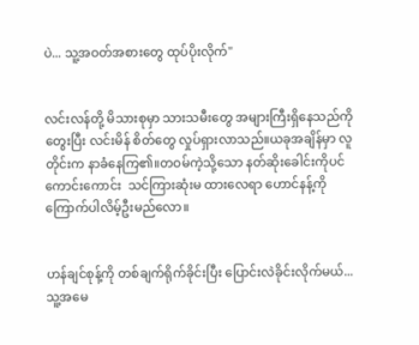ပဲ... သူ့အဝတ်အစားတွေ ထုပ်ပိုးလိုက်"


လင်းလန်တို့ မိသားစုမှာ သားသမီးတွေ အများကြီးရှိနေသည်ကို တွေးပြီး လင်းမိန် စိတ်တွေ လှုပ်ရှားလာသည်။ယခုအချိန်မှာ လူတိုင်းက နာခံနေကြ၏။တဝမ်ကဲ့သို့သော နတ်ဆိုးခေါင်းကိုပင် ကောင်းကောင်း  သင်ကြားဆုံးမ ထားလေရာ ဟောင်နန့်ကို ကြောက်ပါလိမ့်ဦးမည်လော။


ဟန်ချင်စုန့်ကို တစ်ချက်ရိုက်ခိုင်းပြီး ပြောင်းလဲခိုင်းလိုက်မယ်...သူ့အမေ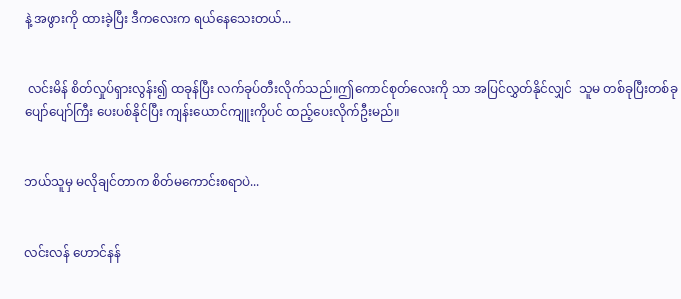နဲ့ အဖွားကို ထားခဲ့ပြီး ဒီကလေးက ရယ်နေသေးတယ်...


 လင်းမိန် စိတ်လှုပ်ရှားလွန်း၍ ထခုန်ပြီး လက်ခုပ်တီးလိုက်သည်။ဤကောင်စုတ်လေးကို သာ အပြင်လွှတ်နိုင်လျှင်  သူမ တစ်ခုပြီးတစ်ခု  ပျော်ပျော်ကြီး ပေးပစ်နိုင်ပြီး ကျန်းယောင်ကျူးကိုပင် ထည့်ပေးလိုက်ဦးမည်။


ဘယ်သူမှ မလိုချင်တာက စိတ်မကောင်းစရာပဲ...


လင်းလန် ဟောင်နန်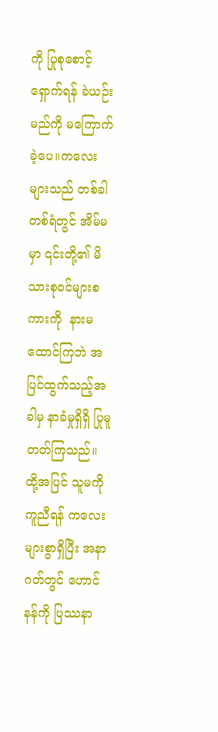ကို ပြုစုစောင့်ရှောက်ရန် ခဲယဉ်းမည်ကို မကြောက်ခဲ့ပေ။ကလေးများသည် တစ်ခါတစ်ရံတွင် အိမ်မမှာ ၎င်းတို့၏ မိသားစုဝင်များစကားကို  နားမထောင်ကြဘဲ အပြင်ထွက်သည့်အခါမှ နာခံမှုရှိရှိ ပြုမူတတ်ကြသည်။ ထို့အပြင် သူမကို ကူညီရန် ကလေးများစွာရှိပြီး အနာဂတ်တွင် ဟောင်နန်ကို ပြဿနာ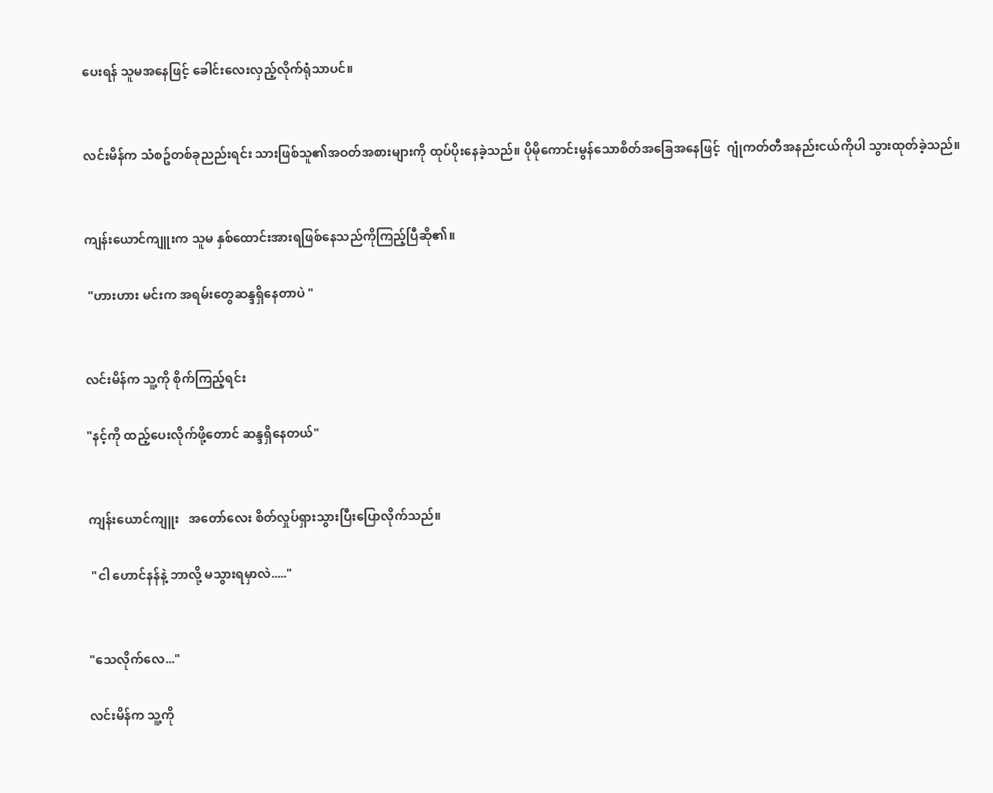ပေးရန် သူမအနေဖြင့် ခေါင်းလေးလှည့်လိုက်ရုံသာပင်။


လင်းမိန်က သံစဥ်တစ်ခုညည်းရင်း သားဖြစ်သူ၏အဝတ်အစားများကို ထုပ်ပိုးနေခဲ့သည်။ ပိုမိုကောင်းမွန်သောစိတ်အခြေအနေဖြင့်  ဂျုံကတ်တီအနည်းငယ်ကိုပါ သွားထုတ်ခဲ့သည်။


ကျန်းယောင်ကျူးက သူမ နှစ်ထောင်းအားရဖြစ်နေသည်ကိုကြည့်ပြီဆို၏။

 "ဟားဟား မင်းက အရမ်းတွေဆန္ဒရှိနေတာပဲ "


လင်းမိန်က သူ့ကို စိုက်ကြည့်ရင်း

"နင့်ကို ထည့်ပေးလိုက်ဖို့တောင် ဆန္ဒရှိနေတယ်"


ကျန်းယောင်ကျူး   အတော်လေး စိတ်လှုပ်ရှားသွားပြီးပြောလိုက်သည်။

 "ငါ ဟောင်နန်နဲ့ ဘာလို့ မသွားရမှာလဲ....."


"သေလိုက်လေ..."

လင်းမိန်က သူ့ကို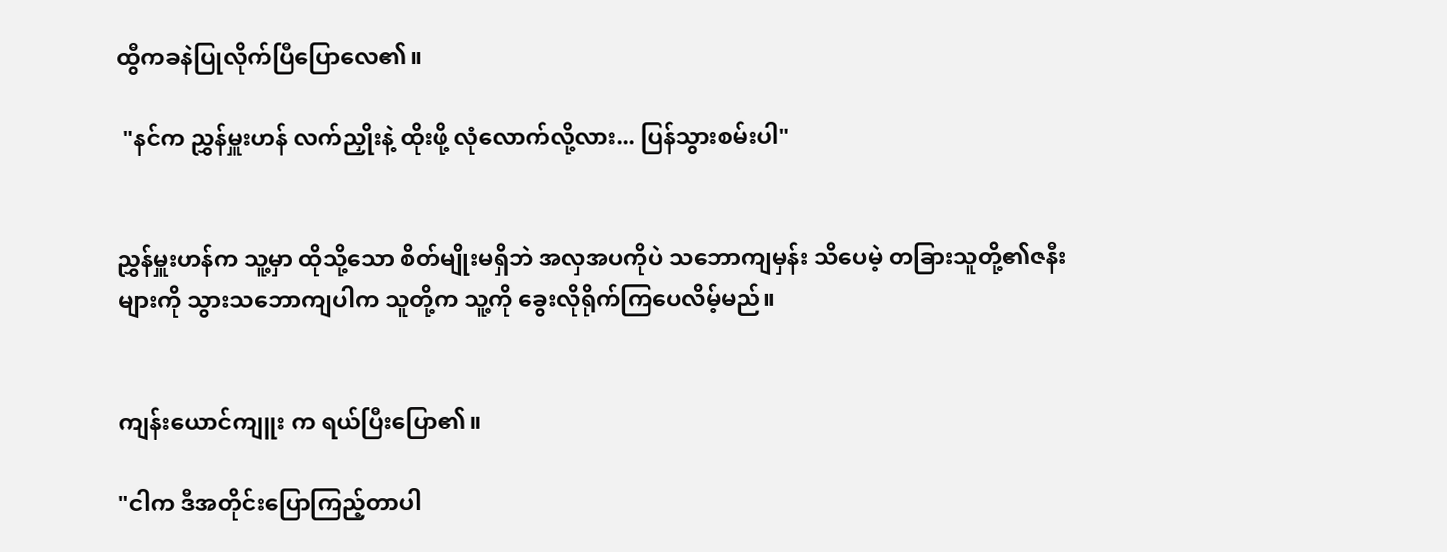ထွီကခနဲပြုလိုက်ပြီပြောလေ၏။

 "နင်က ညွှန်မှူးဟန် လက်ညှိုးနဲ့ ထိုးဖို့ လုံလောက်လို့လား... ပြန်သွားစမ်းပါ"


ညွှန်မှူးဟန်က သူ့မှာ ထိုသို့သော စိတ်မျိုးမရှိဘဲ အလှအပကိုပဲ သဘောကျမှန်း သိပေမဲ့ တခြားသူတို့၏ဇနီးများကို သွားသဘောကျပါက သူတို့က သူ့ကို ခွေးလိုရိုက်ကြပေလိမ့်မည်။


ကျန်းယောင်ကျူး က ရယ်ပြီးပြော၏။

"ငါက ဒီအတိုင်းပြောကြည့်တာပါ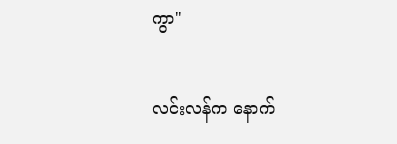ကွာ"


လင်းလန်က နောက်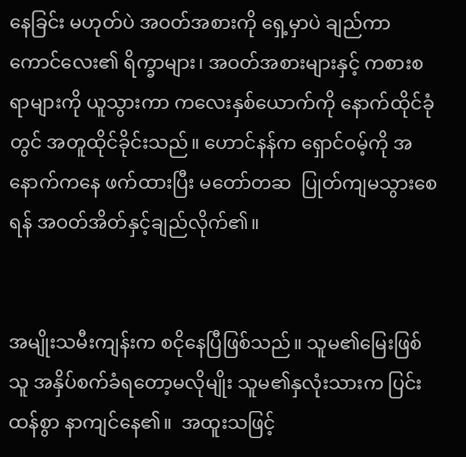နေခြင်း မဟုတ်ပဲ အဝတ်အစားကို ရှေ့မှာပဲ ချည်ကာ ကောင်လေး၏ ရိက္ခာများ၊ အဝတ်အစားများနှင့် ကစားစရာများကို ယူသွားကာ ကလေးနှစ်ယောက်ကို နောက်ထိုင်ခုံတွင် အတူထိုင်ခိုင်းသည်။ ဟောင်နန်က ရှောင်ဝမ့်ကို အနောက်ကနေ ဖက်ထားပြီး မတော်တဆ  ပြုတ်ကျမသွားစေရန် အဝတ်အိတ်နှင့်ချည်လိုက်၏။


အမျိုးသမီးကျန်းက စငိုနေပြီဖြစ်သည်။ သူမ၏မြေးဖြစ်သူ အနှိပ်စက်ခံရတော့မလိုမျိုး သူမ၏နှလုံးသားက ပြင်းထန်စွာ နာကျင်နေ၏။  အထူးသဖြင့်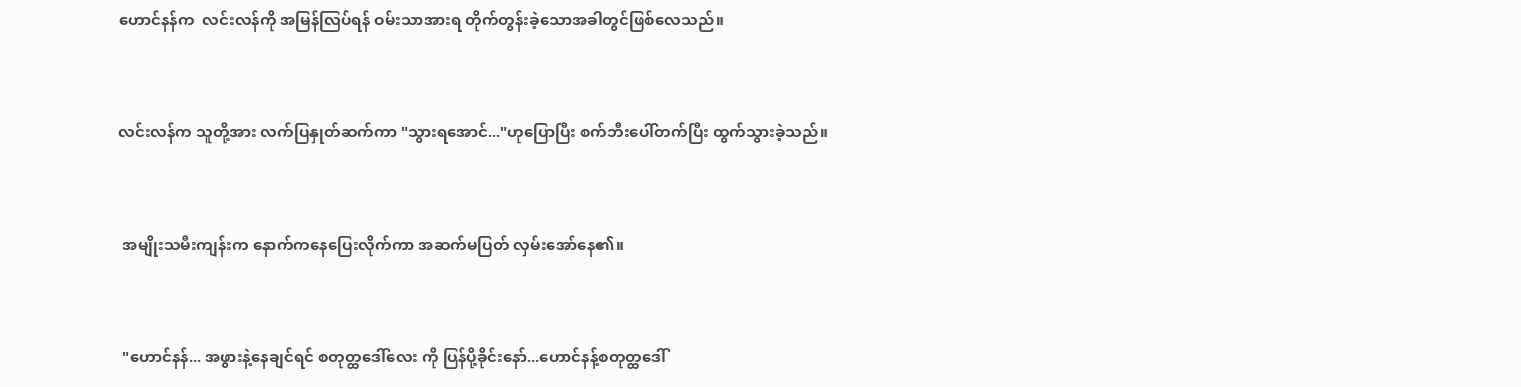ဟောင်နန်က  လင်းလန်ကို အမြန်လြပ်ရန် ဝမ်းသာအားရ တိုက်တွန်းခဲ့သောအခါတွင်ဖြစ်လေသည်။


လင်းလန်က သူတို့အား လက်ပြနှုတ်ဆက်ကာ "သွားရအောင်..."ဟုပြောပြီး စက်ဘီးပေါ်တက်ပြီး ထွက်သွားခဲ့သည်။


 အမျိုးသမီးကျန်းက နောက်ကနေပြေးလိုက်ကာ အဆက်မပြတ် လှမ်းအော်နေ၏။


 "ဟောင်နန်... အဖွားနဲ့နေချင်ရင် စတုတ္ထဒေါ်လေး ကို ပြန်ပို့ခိုင်းနော်...ဟောင်နန့်စတုတ္ထဒေါ်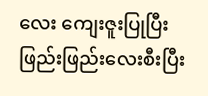လေး ကျေးဇူးပြုပြီး ဖြည်းဖြည်းလေးစီးပြီး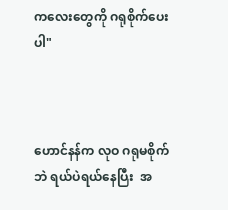ကလေးတွေကို ဂရုစိုက်ပေးပါ"



ဟောင်နန်က လုဝ ဂရုမစိုက်ဘဲ ရယ်ပဲရယ်နေပြီး  အ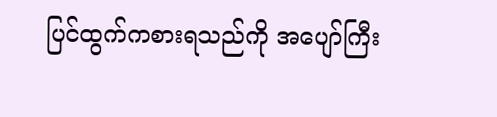ပြင်ထွက်ကစားရသည်ကို အပျော်ကြီး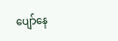ပျော်နေ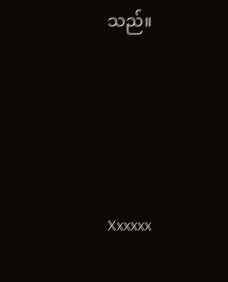သည်။




Xxxxxx